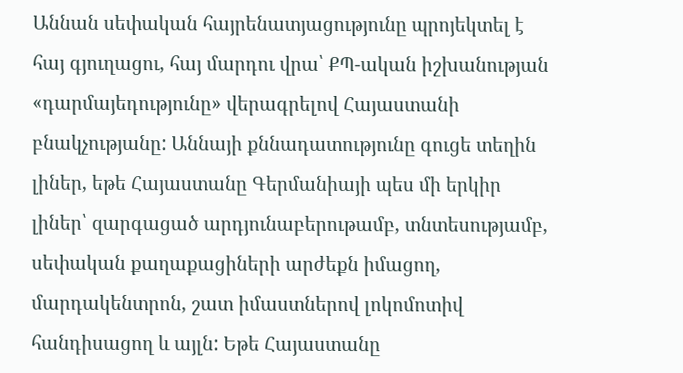Աննան սեփական հայրենատյացությունը պրոյեկտել է հայ գյուղացու, հայ մարդու վրա՝ ՔՊ-ական իշխանության «դարմայեդությունը» վերագրելով Հայաստանի բնակչությանը: Աննայի քննադատությունը գուցե տեղին լիներ, եթե Հայաստանը Գերմանիայի պես մի երկիր լիներ՝ զարգացած արդյունաբերութամբ, տնտեսությամբ, սեփական քաղաքացիների արժեքն իմացող, մարդակենտրոն, շատ իմաստներով լոկոմոտիվ հանդիսացող և այլն: Եթե Հայաստանը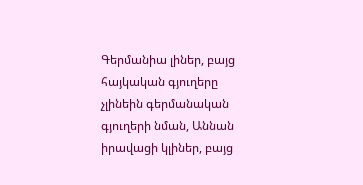Գերմանիա լիներ, բայց հայկական գյուղերը չլինեին գերմանական գյուղերի նման, Աննան իրավացի կլիներ, բայց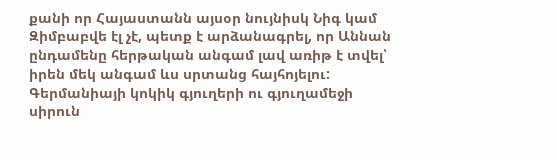քանի որ Հայաստանն այսօր նույնիսկ Նիգ կամ Զիմբաբվե էլ չէ, պետք է արձանագրել, որ Աննան ընդամենը հերթական անգամ լավ առիթ է տվել՝ իրեն մեկ անգամ ևս սրտանց հայհոյելու:
Գերմանիայի կոկիկ գյուղերի ու գյուղամեջի սիրուն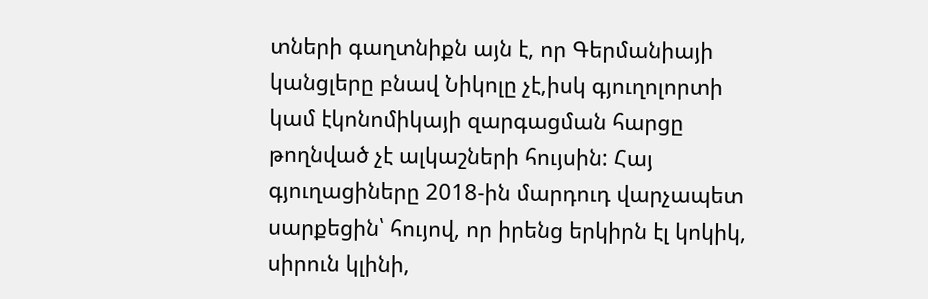տների գաղտնիքն այն է, որ Գերմանիայի կանցլերը բնավ Նիկոլը չէ,իսկ գյուղոլորտի կամ էկոնոմիկայի զարգացման հարցը թողնված չէ ալկաշների հույսին: Հայ գյուղացիները 2018-ին մարդուդ վարչապետ սարքեցին՝ հույով, որ իրենց երկիրն էլ կոկիկ, սիրուն կլինի,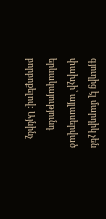գյուղից էլ մարդիկ չեն փախչի՝ այլասերված երևակայությունդ բորբոքելով: Այնինչ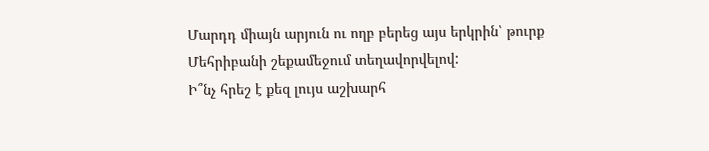Մարդդ միայն արյուն ու ողբ բերեց այս երկրին՝ թուրք Մեհրիբանի շեքամեջում տեղավորվելով:
Ի՞նչ հրեշ է քեզ լույս աշխարհ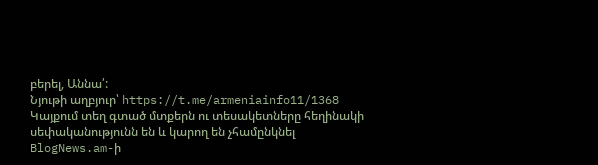բերել, Աննա՛:
Նյութի աղբյուր՝ https://t.me/armeniainfo11/1368
Կայքում տեղ գտած մտքերն ու տեսակետները հեղինակի սեփականությունն են և կարող են չհամընկնել BlogNews.am-ի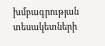խմբագրության տեսակետների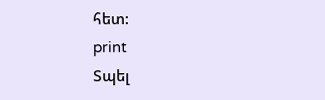հետ:
print
Տպել